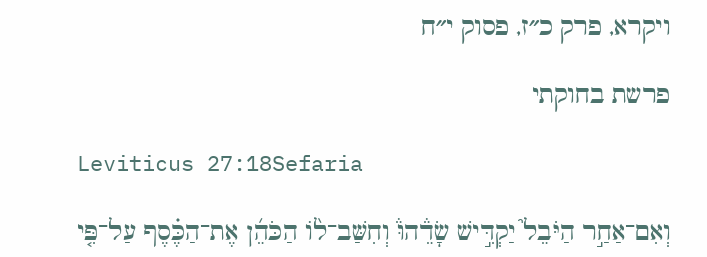ויקרא, פרק כ״ז, פסוק י״ח

פרשת בחוקתי

Leviticus 27:18Sefaria

וְאִם־אַחַ֣ר הַיֹּבֵל֮ יַקְדִּ֣ישׁ שָׂדֵ֒הוּ֒ וְחִשַּׁב־ל֨וֹ הַכֹּהֵ֜ן אֶת־הַכֶּ֗סֶף עַל־פִּ֤י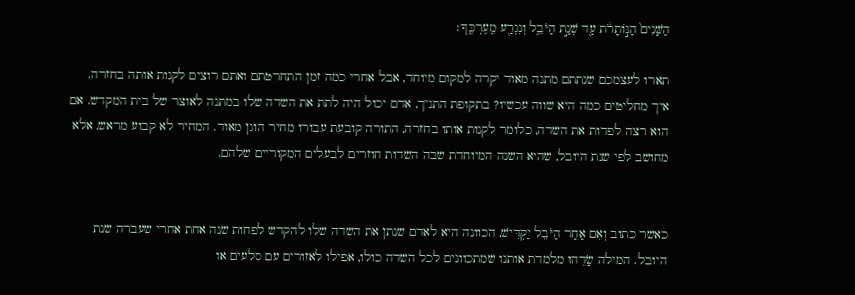הַשָּׁנִים֙ הַנּ֣וֹתָרֹ֔ת עַ֖ד שְׁנַ֣ת הַיֹּבֵ֑ל וְנִגְרַ֖ע מֵֽעֶרְכֶּֽךָ׃

תארו לעצמכם שנתתם מתנה מאוד יקרה למקום מיוחד, אבל אחרי כמה זמן התחרטתם ואתם רוצים לקנות אותה בחזרה. איך מחליטים כמה היא שווה עכשיו? בתקופת התנ"ך, אדם יכול היה לתת את השדה שלו במתנה לאוצר של בית המקדש. אם הוא רצה לפדות את השדה, כלומר לקנות אותו בחזרה, התורה קובעת עבורו מחיר הוגן מאוד. המחיר לא קבוע מראש, אלא מחושב לפי שנת היובל, שהיא השנה המיוחדת שבה השדות חוזרים לבעלים המקוריים שלהם.


כאשר כתוב וְאִם אַחַר הַיֹּבֵל יַקְדִּישׁ, הכוונה היא לאדם שנתן את השדה שלו להקדש לפחות שנה אחת אחרי שעברה שנת היובל. המילה שָׂדֵהוּ מלמדת אותנו שמתכוונים לכל השדה כולו, אפילו לאזורים עם סלעים או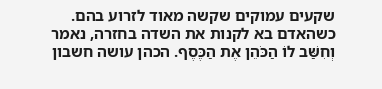שקעים עמוקים שקשה מאוד לזרוע בהם. כשהאדם בא לקנות את השדה בחזרה, נאמר וְחִשַּׁב לוֹ הַכֹּהֵן אֶת הַכֶּסֶף. הכהן עושה חשבון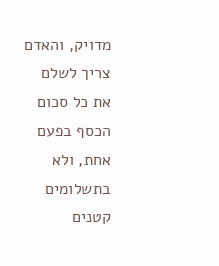מדויק, והאדם צריך לשלם את כל סכום הכסף בפעם אחת, ולא בתשלומים קטנים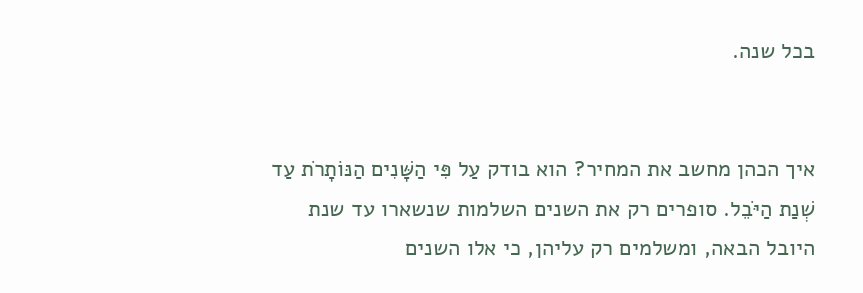בכל שנה.


איך הכהן מחשב את המחיר? הוא בודק עַל פִּי הַשָּׁנִים הַנּוֹתָרֹת עַד שְׁנַת הַיֹּבֵל. סופרים רק את השנים השלמות שנשארו עד שנת היובל הבאה, ומשלמים רק עליהן, כי אלו השנים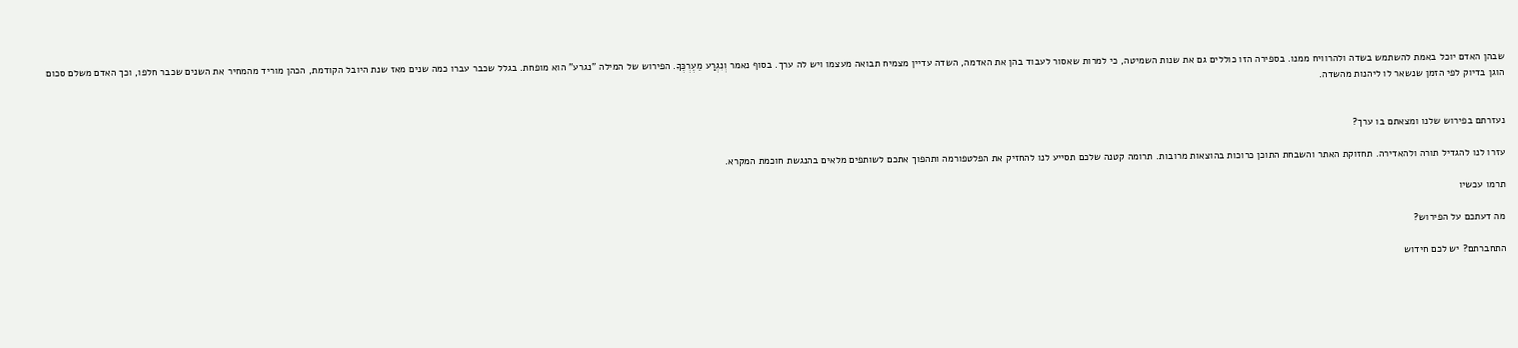שבהן האדם יוכל באמת להשתמש בשדה ולהרוויח ממנו. בספירה הזו כוללים גם את שנות השמיטה, כי למרות שאסור לעבוד בהן את האדמה, השדה עדיין מצמיח תבואה מעצמו ויש לה ערך. בסוף נאמר וְנִגְרַע מֵעֶרְכֶּךָ. הפירוש של המילה "נגרע" הוא מופחת. בגלל שכבר עברו כמה שנים מאז שנת היובל הקודמת, הכהן מוריד מהמחיר את השנים שכבר חלפו, וכך האדם משלם סכום הוגן בדיוק לפי הזמן שנשאר לו ליהנות מהשדה.


נעזרתם בפירוש שלנו ומצאתם בו ערך?

עזרו לנו להגדיל תורה ולהאדירה. תחזוקת האתר והשבחת התוכן כרוכות בהוצאות מרובות. תרומה קטנה שלכם תסייע לנו להחזיק את הפלטפורמה ותהפוך אתכם לשותפים מלאים בהנגשת חוכמת המקרא.

תרמו עכשיו

מה דעתכם על הפירוש?

התחברתם? יש לכם חידוש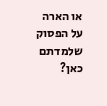או הארה על הפסוק שלמדתם כאן?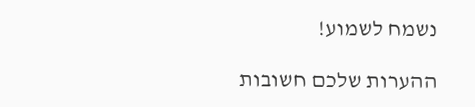נשמח לשמוע!

ההערות שלכם חשובות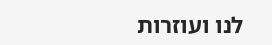לנו ועוזרות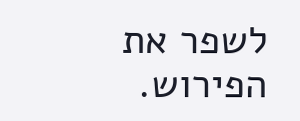לשפר את הפירוש.